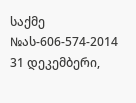საქმე №ას-606-574-2014 31 დეკემბერი,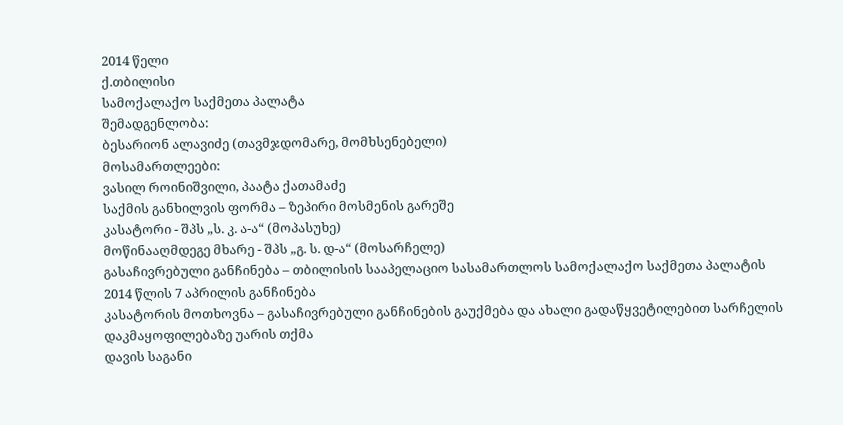2014 წელი
ქ.თბილისი
სამოქალაქო საქმეთა პალატა
შემადგენლობა:
ბესარიონ ალავიძე (თავმჯდომარე, მომხსენებელი)
მოსამართლეები:
ვასილ როინიშვილი, პაატა ქათამაძე
საქმის განხილვის ფორმა – ზეპირი მოსმენის გარეშე
კასატორი - შპს „ს. კ. ა-ა“ (მოპასუხე)
მოწინააღმდეგე მხარე - შპს „გ. ს. დ-ა“ (მოსარჩელე)
გასაჩივრებული განჩინება – თბილისის სააპელაციო სასამართლოს სამოქალაქო საქმეთა პალატის 2014 წლის 7 აპრილის განჩინება
კასატორის მოთხოვნა – გასაჩივრებული განჩინების გაუქმება და ახალი გადაწყვეტილებით სარჩელის დაკმაყოფილებაზე უარის თქმა
დავის საგანი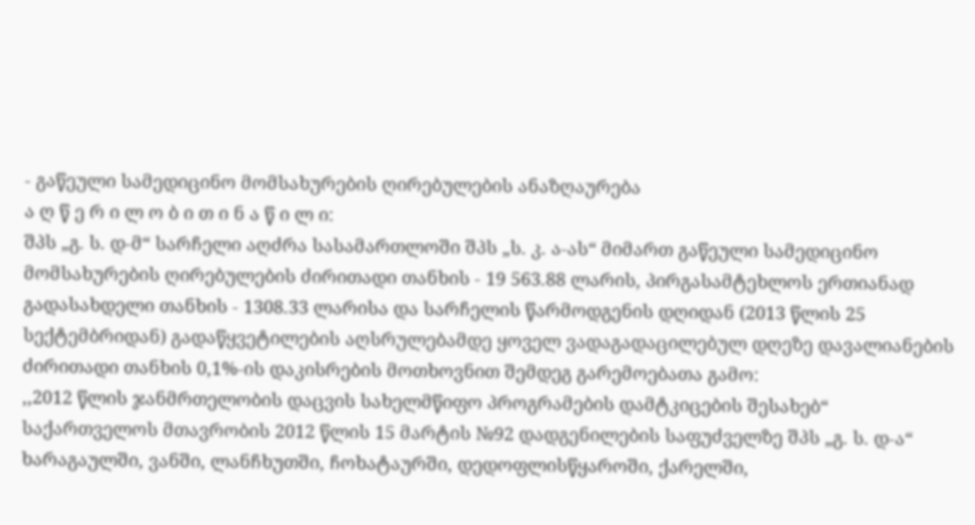- გაწეული სამედიცინო მომსახურების ღირებულების ანაზღაურება
ა ღ წ ე რ ი ლ ო ბ ი თ ი ნ ა წ ი ლ ი:
შპს „გ. ს. დ-მ“ სარჩელი აღძრა სასამართლოში შპს „ს. კ. ა-ას“ მიმართ გაწეული სამედიცინო მომსახურების ღირებულების ძირითადი თანხის - 19 563.88 ლარის, პირგასამტეხლოს ერთიანად გადასახდელი თანხის - 1308.33 ლარისა და სარჩელის წარმოდგენის დღიდან (2013 წლის 25 სექტემბრიდან) გადაწყვეტილების აღსრულებამდე ყოველ ვადაგადაცილებულ დღეზე დავალიანების ძირითადი თანხის 0,1%-ის დაკისრების მოთხოვნით შემდეგ გარემოებათა გამო:
,,2012 წლის ჯანმრთელობის დაცვის სახელმწიფო პროგრამების დამტკიცების შესახებ“ საქართველოს მთავრობის 2012 წლის 15 მარტის №92 დადგენილების საფუძველზე შპს „გ. ს. დ-ა“ ხარაგაულში, ვანში, ლანჩხუთში, ჩოხატაურში, დედოფლისწყაროში, ქარელში,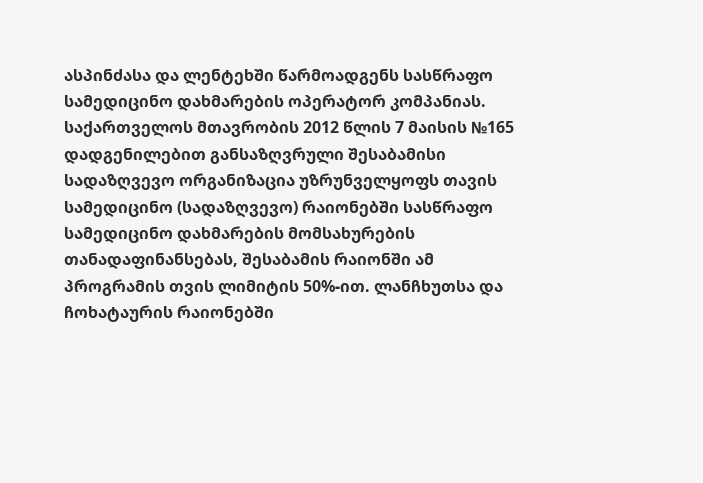ასპინძასა და ლენტეხში წარმოადგენს სასწრაფო სამედიცინო დახმარების ოპერატორ კომპანიას. საქართველოს მთავრობის 2012 წლის 7 მაისის №165 დადგენილებით განსაზღვრული შესაბამისი სადაზღვევო ორგანიზაცია უზრუნველყოფს თავის სამედიცინო (სადაზღვევო) რაიონებში სასწრაფო სამედიცინო დახმარების მომსახურების თანადაფინანსებას, შესაბამის რაიონში ამ პროგრამის თვის ლიმიტის 50%-ით. ლანჩხუთსა და ჩოხატაურის რაიონებში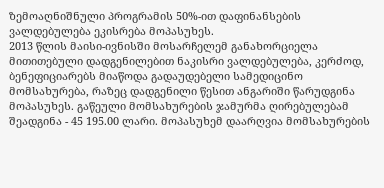ზემოაღნიშნული პროგრამის 50%-ით დაფინანსების ვალდებულება ეკისრება მოპასუხეს.
2013 წლის მაისი-ივნისში მოსარჩელემ განახორციელა მითითებული დადგენილებით ნაკისრი ვალდებულება, კერძოდ, ბენეფიციარებს მიაწოდა გადაუდებელი სამედიცინო მომსახურება, რაზეც დადგენილი წესით ანგარიში წარუდგინა მოპასუხეს. გაწეული მომსახურების ჯამურმა ღირებულებამ შეადგინა - 45 195.00 ლარი. მოპასუხემ დაარღვია მომსახურების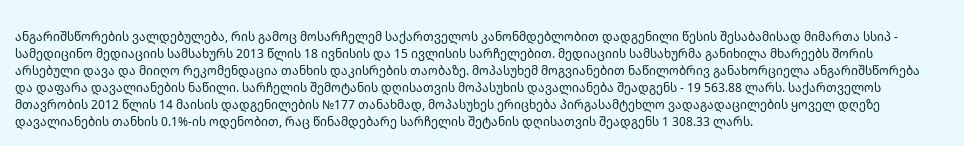ანგარიშსწორების ვალდებულება, რის გამოც მოსარჩელემ საქართველოს კანონმდებლობით დადგენილი წესის შესაბამისად მიმართა სსიპ - სამედიცინო მედიაციის სამსახურს 2013 წლის 18 ივნისის და 15 ივლისის სარჩელებით. მედიაციის სამსახურმა განიხილა მხარეებს შორის არსებული დავა და მიიღო რეკომენდაცია თანხის დაკისრების თაობაზე. მოპასუხემ მოგვიანებით ნაწილობრივ განახორციელა ანგარიშსწორება და დაფარა დავალიანების ნაწილი. სარჩელის შემოტანის დღისათვის მოპასუხის დავალიანება შეადგენს - 19 563.88 ლარს. საქართველოს მთავრობის 2012 წლის 14 მაისის დადგენილების №177 თანახმად, მოპასუხეს ერიცხება პირგასამტეხლო ვადაგადაცილების ყოველ დღეზე დავალიანების თანხის 0.1%-ის ოდენობით, რაც წინამდებარე სარჩელის შეტანის დღისათვის შეადგენს 1 308.33 ლარს.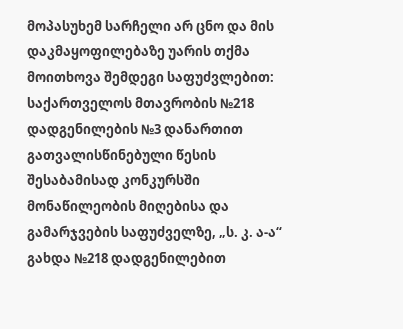მოპასუხემ სარჩელი არ ცნო და მის დაკმაყოფილებაზე უარის თქმა მოითხოვა შემდეგი საფუძვლებით:
საქართველოს მთავრობის №218 დადგენილების №3 დანართით გათვალისწინებული წესის შესაბამისად კონკურსში მონაწილეობის მიღებისა და გამარჯვების საფუძველზე, „ს. კ. ა-ა“ გახდა №218 დადგენილებით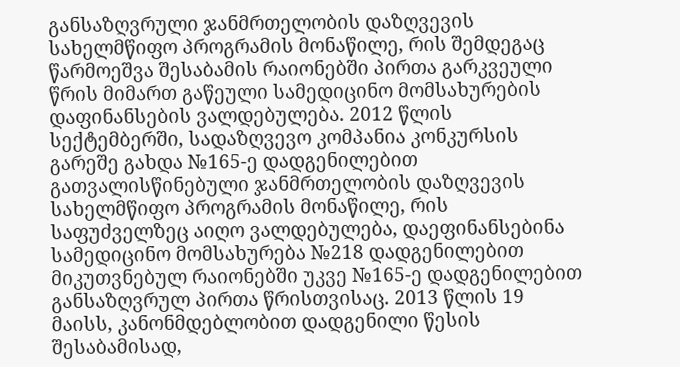განსაზღვრული ჯანმრთელობის დაზღვევის სახელმწიფო პროგრამის მონაწილე, რის შემდეგაც წარმოეშვა შესაბამის რაიონებში პირთა გარკვეული წრის მიმართ გაწეული სამედიცინო მომსახურების დაფინანსების ვალდებულება. 2012 წლის სექტემბერში, სადაზღვევო კომპანია კონკურსის გარეშე გახდა №165-ე დადგენილებით გათვალისწინებული ჯანმრთელობის დაზღვევის სახელმწიფო პროგრამის მონაწილე, რის საფუძველზეც აიღო ვალდებულება, დაეფინანსებინა სამედიცინო მომსახურება №218 დადგენილებით მიკუთვნებულ რაიონებში უკვე №165-ე დადგენილებით განსაზღვრულ პირთა წრისთვისაც. 2013 წლის 19 მაისს, კანონმდებლობით დადგენილი წესის შესაბამისად,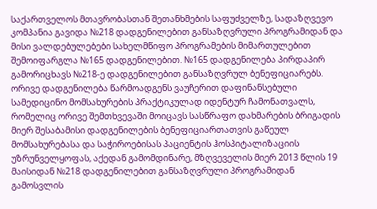საქართველოს მთავრობასთან შეთანხმების საფუძველზე, სადაზღვევო კომპანია გავიდა №218 დადგენილებით განსაზღვრული პროგრამიდან და მისი ვალდებულებები სახელმწიფო პროგრამების მიმართულებით შემოიფარგლა №165 დადგენილებით. №165 დადგენილება პირდაპირ გამორიცხავს №218-ე დადგენილებით განსაზღვრულ ბენეფიციარებს. ორივე დადგენილება წარმოადგენს ვაუჩერით დაფინანსებული სამედიცინო მომსახურების პრაქტიკულად იდენტურ ჩამონათვალს, რომელიც ორივე შემთხვევაში მოიცავს სასწრაფო დახმარების ბრიგადის მიერ შესაბამისი დადგენილების ბენეფიციართათვის გაწეულ მომსახურებასა და საჭიროებისას პაციენტის ჰოსპიტალიზაციის უზრუნველყოფას, აქედან გამომდინარე, მზღვეველის მიერ 2013 წლის 19 მაისიდან №218 დადგენილებით განსაზღვრული პროგრამიდან გამოსვლის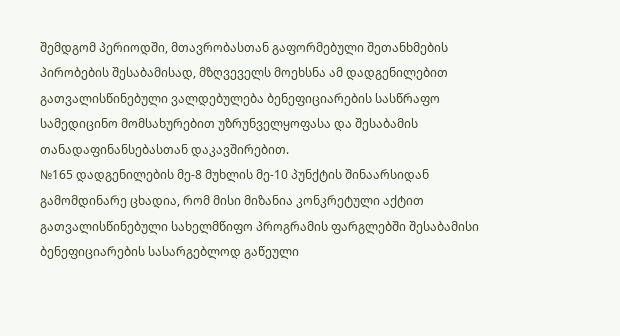შემდგომ პერიოდში, მთავრობასთან გაფორმებული შეთანხმების პირობების შესაბამისად, მზღვეველს მოეხსნა ამ დადგენილებით გათვალისწინებული ვალდებულება ბენეფიციარების სასწრაფო სამედიცინო მომსახურებით უზრუნველყოფასა და შესაბამის თანადაფინანსებასთან დაკავშირებით.
№165 დადგენილების მე-8 მუხლის მე-10 პუნქტის შინაარსიდან გამომდინარე ცხადია, რომ მისი მიზანია კონკრეტული აქტით გათვალისწინებული სახელმწიფო პროგრამის ფარგლებში შესაბამისი ბენეფიციარების სასარგებლოდ გაწეული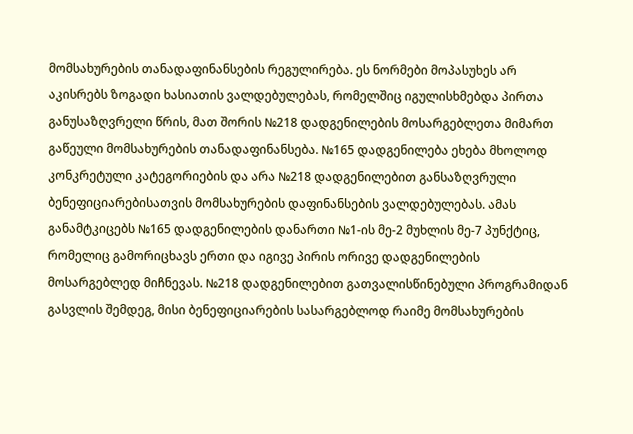მომსახურების თანადაფინანსების რეგულირება. ეს ნორმები მოპასუხეს არ აკისრებს ზოგადი ხასიათის ვალდებულებას, რომელშიც იგულისხმებდა პირთა განუსაზღვრელი წრის, მათ შორის №218 დადგენილების მოსარგებლეთა მიმართ გაწეული მომსახურების თანადაფინანსება. №165 დადგენილება ეხება მხოლოდ კონკრეტული კატეგორიების და არა №218 დადგენილებით განსაზღვრული ბენეფიციარებისათვის მომსახურების დაფინანსების ვალდებულებას. ამას განამტკიცებს №165 დადგენილების დანართი №1-ის მე-2 მუხლის მე-7 პუნქტიც, რომელიც გამორიცხავს ერთი და იგივე პირის ორივე დადგენილების მოსარგებლედ მიჩნევას. №218 დადგენილებით გათვალისწინებული პროგრამიდან გასვლის შემდეგ, მისი ბენეფიციარების სასარგებლოდ რაიმე მომსახურების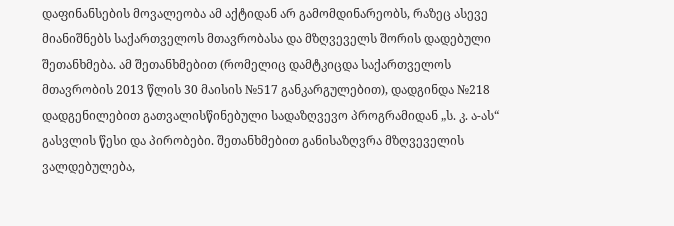დაფინანსების მოვალეობა ამ აქტიდან არ გამომდინარეობს, რაზეც ასევე მიანიშნებს საქართველოს მთავრობასა და მზღვეველს შორის დადებული შეთანხმება. ამ შეთანხმებით (რომელიც დამტკიცდა საქართველოს მთავრობის 2013 წლის 30 მაისის №517 განკარგულებით), დადგინდა №218 დადგენილებით გათვალისწინებული სადაზღვევო პროგრამიდან „ს. კ. ა-ას“ გასვლის წესი და პირობები. შეთანხმებით განისაზღვრა მზღვეველის ვალდებულება,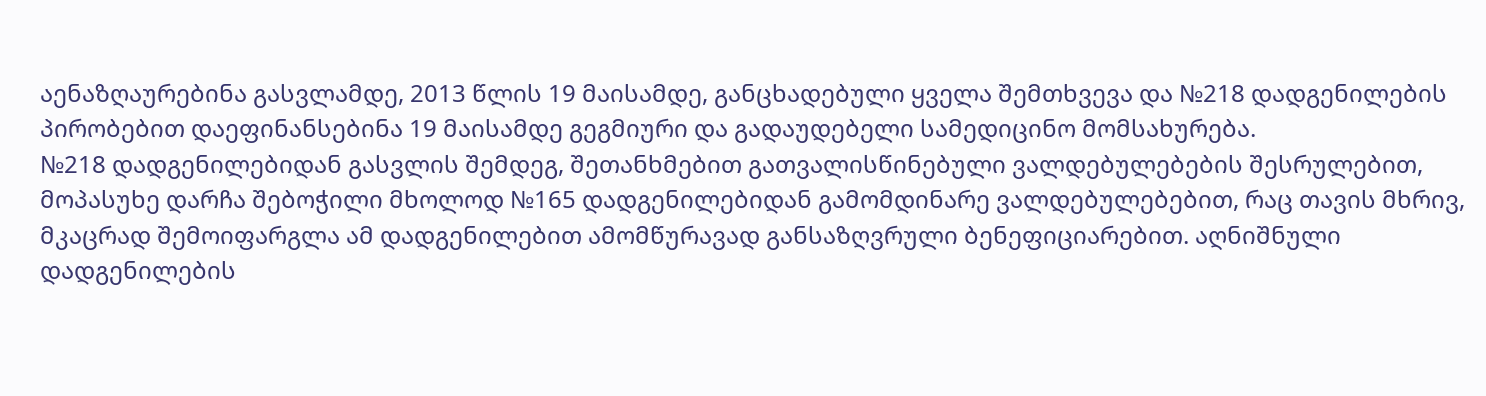აენაზღაურებინა გასვლამდე, 2013 წლის 19 მაისამდე, განცხადებული ყველა შემთხვევა და №218 დადგენილების პირობებით დაეფინანსებინა 19 მაისამდე გეგმიური და გადაუდებელი სამედიცინო მომსახურება.
№218 დადგენილებიდან გასვლის შემდეგ, შეთანხმებით გათვალისწინებული ვალდებულებების შესრულებით, მოპასუხე დარჩა შებოჭილი მხოლოდ №165 დადგენილებიდან გამომდინარე ვალდებულებებით, რაც თავის მხრივ, მკაცრად შემოიფარგლა ამ დადგენილებით ამომწურავად განსაზღვრული ბენეფიციარებით. აღნიშნული დადგენილების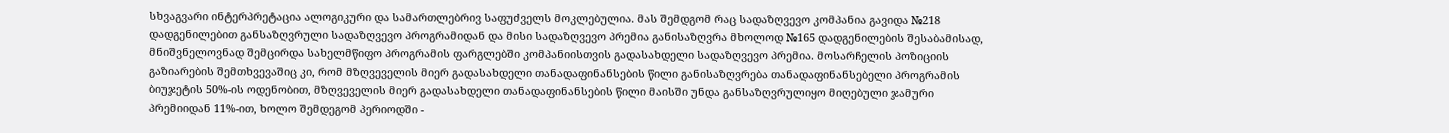სხვაგვარი ინტერპრეტაცია ალოგიკური და სამართლებრივ საფუძველს მოკლებულია. მას შემდგომ რაც სადაზღვევო კომპანია გავიდა №218 დადგენილებით განსაზღვრული სადაზღვევო პროგრამიდან და მისი სადაზღვევო პრემია განისაზღვრა მხოლოდ №165 დადგენილების შესაბამისად, მნიშვნელოვნად შემცირდა სახელმწიფო პროგრამის ფარგლებში კომპანიისთვის გადასახდელი სადაზღვევო პრემია. მოსარჩელის პოზიციის გაზიარების შემთხვევაშიც კი, რომ მზღვეველის მიერ გადასახდელი თანადაფინანსების წილი განისაზღვრება თანადაფინანსებელი პროგრამის ბიუჯეტის 50%-ის ოდენობით, მზღვეველის მიერ გადასახდელი თანადაფინანსების წილი მაისში უნდა განსაზღვრულიყო მიღებული ჯამური პრემიიდან 11%-ით, ხოლო შემდეგომ პერიოდში -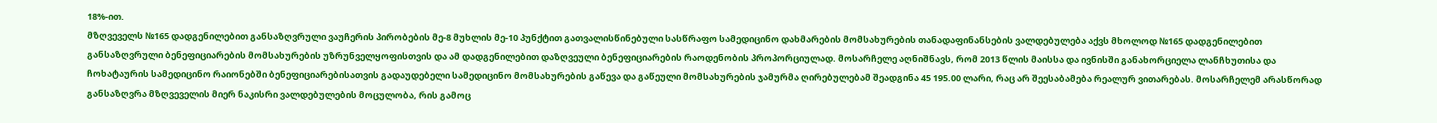18%-ით.
მზღვეველს №165 დადგენილებით განსაზღვრული ვაუჩერის პირობების მე-8 მუხლის მე-10 პუნქტით გათვალისწინებული სასწრაფო სამედიცინო დახმარების მომსახურების თანადაფინანსების ვალდებულება აქვს მხოლოდ №165 დადგენილებით განსაზღვრული ბენეფიციარების მომსახურების უზრუნველყოფისთვის და ამ დადგენილებით დაზღვეული ბენეფიციარების რაოდენობის პროპორციულად. მოსარჩელე აღნიშნავს, რომ 2013 წლის მაისსა და ივნისში განახორციელა ლანჩხუთისა და ჩოხატაურის სამედიცინო რაიონებში ბენეფიციარებისათვის გადაუდებელი სამედიცინო მომსახურების გაწევა და გაწეული მომსახურების ჯამურმა ღირებულებამ შეადგინა 45 195.00 ლარი, რაც არ შეესაბამება რეალურ ვითარებას. მოსარჩელემ არასწორად განსაზღვრა მზღვეველის მიერ ნაკისრი ვალდებულების მოცულობა, რის გამოც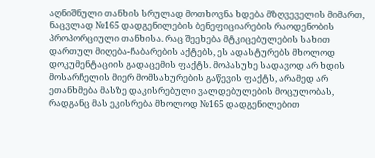აღნიშნული თანხის სრულად მოთხოვნა ხდება მზღვეველის მიმართ, ნაცვლად №165 დადგენილების ბენეფიციარების რაოდენობის პროპორციული თანხისა. რაც შეეხება მტკიცებულების სახით დართულ მიღება-ჩაბარების აქტებს, ეს ადასტურებს მხოლოდ დოკუმენტაციის გადაცემის ფაქტს. მოპასუხე სადავოდ არ ხდის მოსარჩელის მიერ მომსახურების გაწევის ფაქტს, არამედ არ ეთანხმება მასზე დაკისრებული ვალდებულების მოცულობას, რადგანც მას ეკისრება მხოლოდ №165 დადგენილებით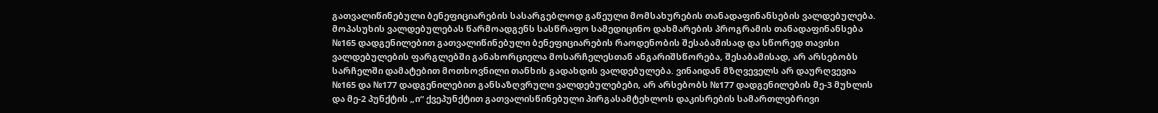გათვალიწინებული ბენეფიციარების სასარგებლოდ გაწეული მომსახურების თანადაფინანსების ვალდებულება. მოპასუხის ვალდებულებას წარმოადგენს სასწრაფო სამედიცინო დახმარების პროგრამის თანადაფინანსება №165 დადგენილებით გათვალიწინებული ბენეფიციარების რაოდენობის შესაბამისად და სწორედ თავისი ვალდებულების ფარგლებში განახორციელა მოსარჩელესთან ანგარიშსწორება, შესაბამისად, არ არსებობს სარჩელში დამატებით მოთხოვნილი თანხის გადახდის ვალდებულება. ვინაიდან მზღვეველს არ დაურღვევია №165 და №177 დადგენილებით განსაზღვრული ვალდებულებები, არ არსებობს №177 დადგენილების მე-3 მუხლის და მე-2 პუნქტის „ი“ ქვეპუნქტით გათვალისწინებული პირგასამტეხლოს დაკისრების სამართლებრივი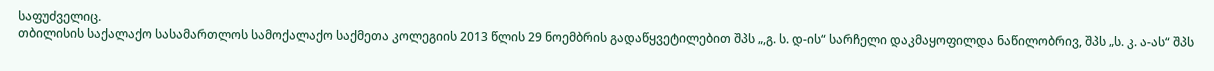საფუძველიც.
თბილისის საქალაქო სასამართლოს სამოქალაქო საქმეთა კოლეგიის 2013 წლის 29 ნოემბრის გადაწყვეტილებით შპს „,გ. ს. დ-ის“ სარჩელი დაკმაყოფილდა ნაწილობრივ, შპს „ს. კ. ა-ას“ შპს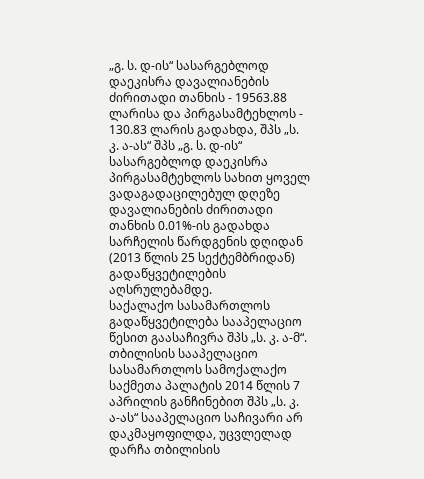„გ. ს. დ-ის“ სასარგებლოდ დაეკისრა დავალიანების ძირითადი თანხის - 19563.88 ლარისა და პირგასამტეხლოს - 130.83 ლარის გადახდა, შპს „ს. კ. ა-ას“ შპს „გ. ს. დ-ის“ სასარგებლოდ დაეკისრა პირგასამტეხლოს სახით ყოველ ვადაგადაცილებულ დღეზე დავალიანების ძირითადი თანხის 0.01%-ის გადახდა სარჩელის წარდგენის დღიდან (2013 წლის 25 სექტემბრიდან) გადაწყვეტილების აღსრულებამდე.
საქალაქო სასამართლოს გადაწყვეტილება სააპელაციო წესით გაასაჩივრა შპს „ს. კ. ა-მ“.
თბილისის სააპელაციო სასამართლოს სამოქალაქო საქმეთა პალატის 2014 წლის 7 აპრილის განჩინებით შპს „ს. კ. ა-ას“ სააპელაციო საჩივარი არ დაკმაყოფილდა, უცვლელად დარჩა თბილისის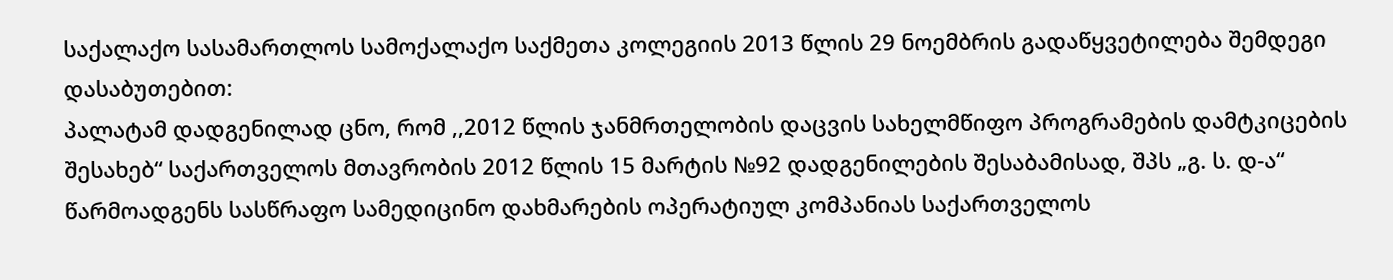საქალაქო სასამართლოს სამოქალაქო საქმეთა კოლეგიის 2013 წლის 29 ნოემბრის გადაწყვეტილება შემდეგი დასაბუთებით:
პალატამ დადგენილად ცნო, რომ ,,2012 წლის ჯანმრთელობის დაცვის სახელმწიფო პროგრამების დამტკიცების შესახებ“ საქართველოს მთავრობის 2012 წლის 15 მარტის №92 დადგენილების შესაბამისად, შპს „გ. ს. დ-ა“ წარმოადგენს სასწრაფო სამედიცინო დახმარების ოპერატიულ კომპანიას საქართველოს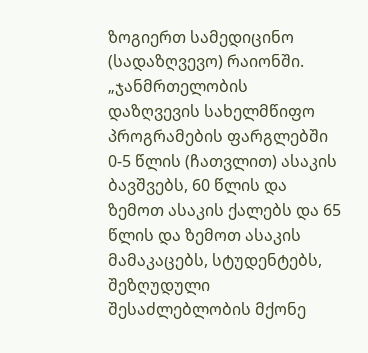ზოგიერთ სამედიცინო (სადაზღვევო) რაიონში.
„ჯანმრთელობის დაზღვევის სახელმწიფო პროგრამების ფარგლებში 0-5 წლის (ჩათვლით) ასაკის ბავშვებს, 60 წლის და ზემოთ ასაკის ქალებს და 65 წლის და ზემოთ ასაკის მამაკაცებს, სტუდენტებს, შეზღუდული შესაძლებლობის მქონე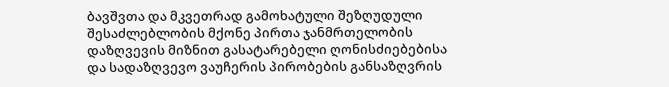ბავშვთა და მკვეთრად გამოხატული შეზღუდული შესაძლებლობის მქონე პირთა ჯანმრთელობის დაზღვევის მიზნით გასატარებელი ღონისძიებებისა და სადაზღვევო ვაუჩერის პირობების განსაზღვრის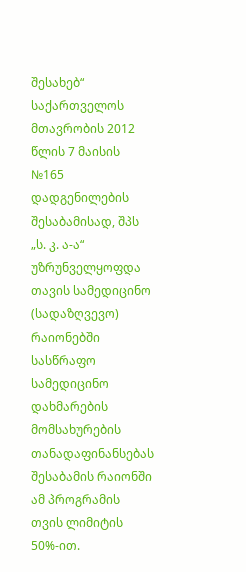შესახებ“ საქართველოს მთავრობის 2012 წლის 7 მაისის №165 დადგენილების შესაბამისად, შპს „ს. კ. ა-ა“ უზრუნველყოფდა თავის სამედიცინო (სადაზღვევო) რაიონებში სასწრაფო სამედიცინო დახმარების მომსახურების თანადაფინანსებას შესაბამის რაიონში ამ პროგრამის თვის ლიმიტის 50%-ით.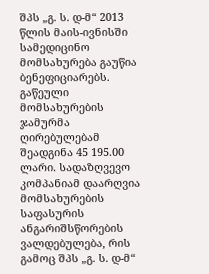შპს „გ. ს. დ-მ“ 2013 წლის მაის-ივნისში სამედიცინო მომსახურება გაუწია ბენეფიციარებს. გაწეული მომსახურების ჯამურმა ღირებულებამ შეადგინა 45 195.00 ლარი. სადაზღვევო კომპანიამ დაარღვია მომსახურების საფასურის ანგარიშსწორების ვალდებულება, რის გამოც შპს „გ. ს. დ-მ“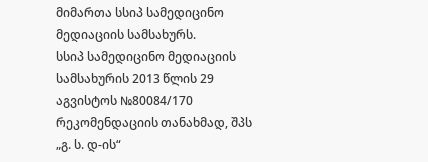მიმართა სსიპ სამედიცინო მედიაციის სამსახურს.
სსიპ სამედიცინო მედიაციის სამსახურის 2013 წლის 29 აგვისტოს №80084/170 რეკომენდაციის თანახმად, შპს „გ. ს. დ-ის“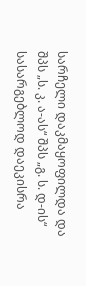სარჩელი დაკმაყოფილდა და შპს „ს. კ. ა-ას“ შპს „გ. ს. დ-ის“ სასარგებლოდ დაეკისრა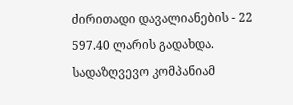ძირითადი დავალიანების - 22 597.40 ლარის გადახდა.
სადაზღვევო კომპანიამ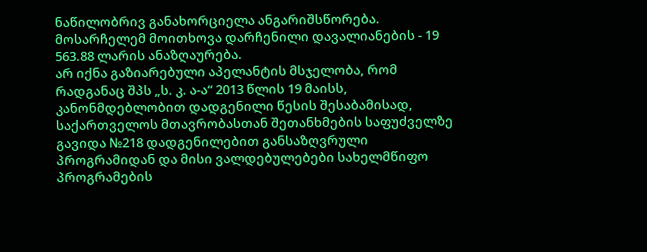ნაწილობრივ განახორციელა ანგარიშსწორება. მოსარჩელემ მოითხოვა დარჩენილი დავალიანების - 19 563.88 ლარის ანაზღაურება.
არ იქნა გაზიარებული აპელანტის მსჯელობა, რომ რადგანაც შპს „ს. კ. ა-ა“ 2013 წლის 19 მაისს, კანონმდებლობით დადგენილი წესის შესაბამისად, საქართველოს მთავრობასთან შეთანხმების საფუძველზე გავიდა №218 დადგენილებით განსაზღვრული პროგრამიდან და მისი ვალდებულებები სახელმწიფო პროგრამების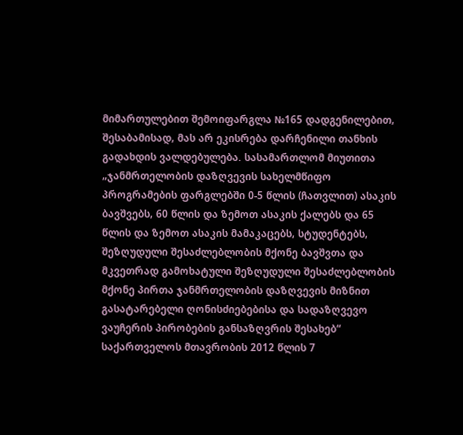მიმართულებით შემოიფარგლა №165 დადგენილებით, შესაბამისად, მას არ ეკისრება დარჩენილი თანხის გადახდის ვალდებულება. სასამართლომ მიუთითა „ჯანმრთელობის დაზღვევის სახელმწიფო პროგრამების ფარგლებში 0-5 წლის (ჩათვლით) ასაკის ბავშვებს, 60 წლის და ზემოთ ასაკის ქალებს და 65 წლის და ზემოთ ასაკის მამაკაცებს, სტუდენტებს, შეზღუდული შესაძლებლობის მქონე ბავშვთა და მკვეთრად გამოხატული შეზღუდული შესაძლებლობის მქონე პირთა ჯანმრთელობის დაზღვევის მიზნით გასატარებელი ღონისძიებებისა და სადაზღვევო ვაუჩერის პირობების განსაზღვრის შესახებ“ საქართველოს მთავრობის 2012 წლის 7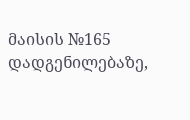მაისის №165 დადგენილებაზე,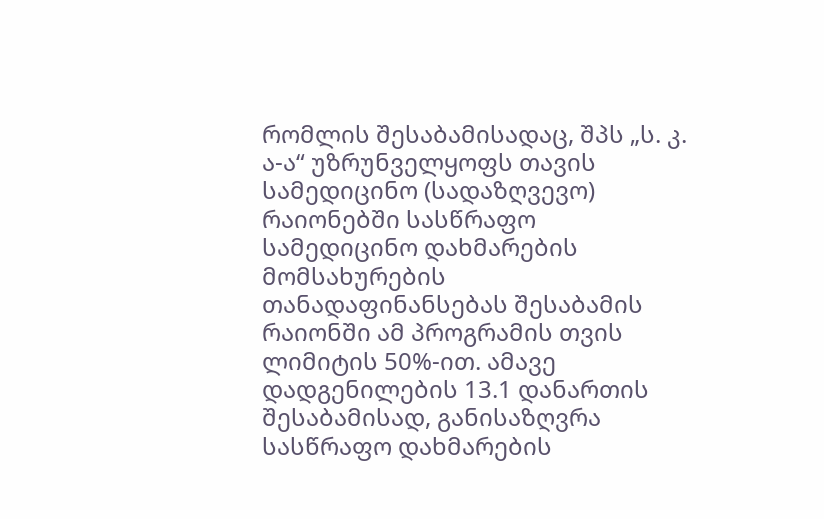რომლის შესაბამისადაც, შპს „ს. კ. ა-ა“ უზრუნველყოფს თავის სამედიცინო (სადაზღვევო) რაიონებში სასწრაფო სამედიცინო დახმარების მომსახურების თანადაფინანსებას შესაბამის რაიონში ამ პროგრამის თვის ლიმიტის 50%-ით. ამავე დადგენილების 13.1 დანართის შესაბამისად, განისაზღვრა სასწრაფო დახმარების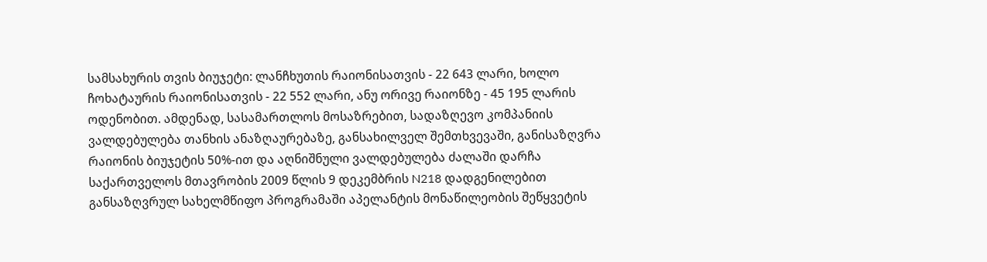სამსახურის თვის ბიუჯეტი: ლანჩხუთის რაიონისათვის - 22 643 ლარი, ხოლო ჩოხატაურის რაიონისათვის - 22 552 ლარი, ანუ ორივე რაიონზე - 45 195 ლარის ოდენობით. ამდენად, სასამართლოს მოსაზრებით, სადაზღევო კომპანიის ვალდებულება თანხის ანაზღაურებაზე, განსახილველ შემთხვევაში, განისაზღვრა რაიონის ბიუჯეტის 50%-ით და აღნიშნული ვალდებულება ძალაში დარჩა საქართველოს მთავრობის 2009 წლის 9 დეკემბრის N218 დადგენილებით განსაზღვრულ სახელმწიფო პროგრამაში აპელანტის მონაწილეობის შეწყვეტის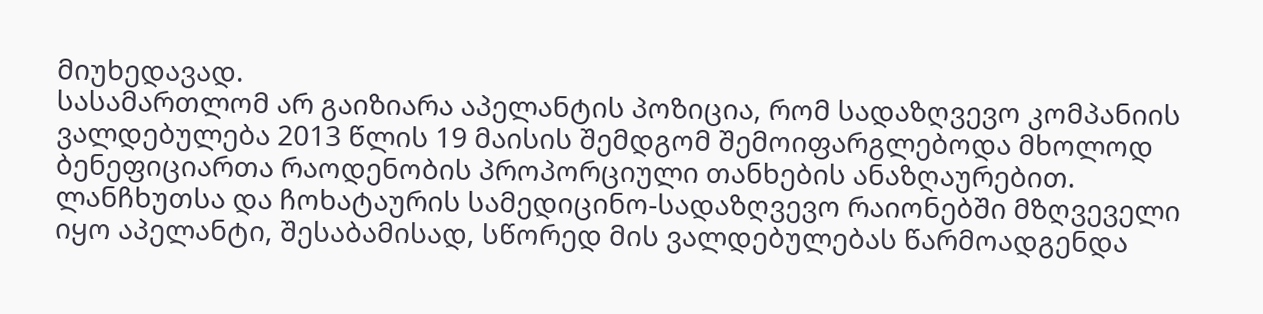მიუხედავად.
სასამართლომ არ გაიზიარა აპელანტის პოზიცია, რომ სადაზღვევო კომპანიის ვალდებულება 2013 წლის 19 მაისის შემდგომ შემოიფარგლებოდა მხოლოდ ბენეფიციართა რაოდენობის პროპორციული თანხების ანაზღაურებით. ლანჩხუთსა და ჩოხატაურის სამედიცინო-სადაზღვევო რაიონებში მზღვეველი იყო აპელანტი, შესაბამისად, სწორედ მის ვალდებულებას წარმოადგენდა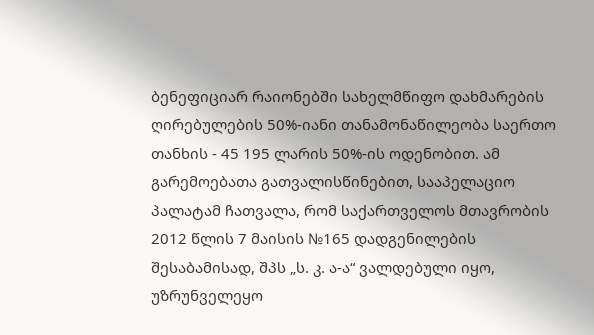ბენეფიციარ რაიონებში სახელმწიფო დახმარების ღირებულების 50%-იანი თანამონაწილეობა საერთო თანხის - 45 195 ლარის 50%-ის ოდენობით. ამ გარემოებათა გათვალისწინებით, სააპელაციო პალატამ ჩათვალა, რომ საქართველოს მთავრობის 2012 წლის 7 მაისის №165 დადგენილების შესაბამისად, შპს „ს. კ. ა-ა“ ვალდებული იყო, უზრუნველეყო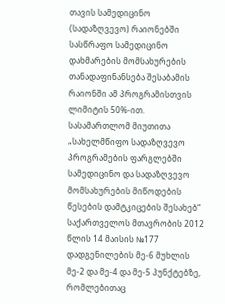თავის სამედიცინო (სადაზღვევო) რაიონებში სასწრაფო სამედიცინო დახმარების მომსახურების თანადაფინანსება შესაბამის რაიონში ამ პროგრამისთვის ლიმიტის 50%-ით.
სასამართლომ მიუთითა „სახელმწიფო სადაზღვევო პროგრამების ფარგლებში სამედიცინო და სადაზღვევო მომსახურების მიწოდების წესების დამტკიცების შესახებ“ საქართველოს მთავრობის 2012 წლის 14 მაისის №177 დადგენილების მე-6 მუხლის მე-2 და მე-4 და მე-5 პუნქტებზე, რომლებითაც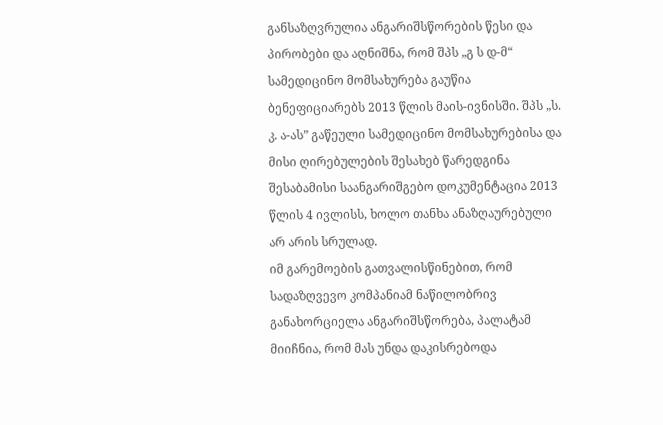განსაზღვრულია ანგარიშსწორების წესი და პირობები და აღნიშნა, რომ შპს „გ ს დ-მ“ სამედიცინო მომსახურება გაუწია ბენეფიციარებს 2013 წლის მაის-ივნისში. შპს „ს. კ. ა-ას” გაწეული სამედიცინო მომსახურებისა და მისი ღირებულების შესახებ წარედგინა შესაბამისი საანგარიშგებო დოკუმენტაცია 2013 წლის 4 ივლისს, ხოლო თანხა ანაზღაურებული არ არის სრულად.
იმ გარემოების გათვალისწინებით, რომ სადაზღვევო კომპანიამ ნაწილობრივ განახორციელა ანგარიშსწორება, პალატამ მიიჩნია, რომ მას უნდა დაკისრებოდა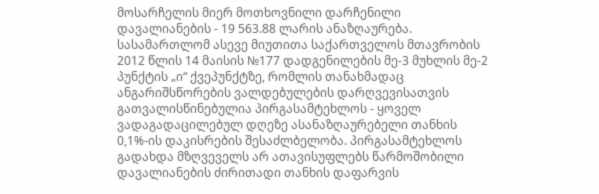მოსარჩელის მიერ მოთხოვნილი დარჩენილი დავალიანების - 19 563.88 ლარის ანაზღაურება.
სასამართლომ ასევე მიუთითა საქართველოს მთავრობის 2012 წლის 14 მაისის №177 დადგენილების მე-3 მუხლის მე-2 პუნქტის „ი“ ქვეპუნქტზე, რომლის თანახმადაც ანგარიშსწორების ვალდებულების დარღვევისათვის გათვალისწინებულია პირგასამტეხლოს - ყოველ ვადაგადაცილებულ დღეზე ასანაზღაურებელი თანხის 0,1%-ის დაკისრების შესაძლბელობა. პირგასამტეხლოს გადახდა მზღვეველს არ ათავისუფლებს წარმოშობილი დავალიანების ძირითადი თანხის დაფარვის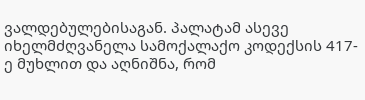ვალდებულებისაგან. პალატამ ასევე იხელმძღვანელა სამოქალაქო კოდექსის 417-ე მუხლით და აღნიშნა, რომ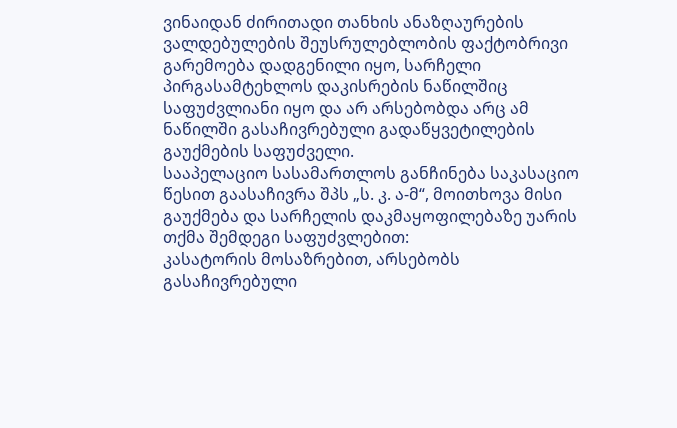ვინაიდან ძირითადი თანხის ანაზღაურების ვალდებულების შეუსრულებლობის ფაქტობრივი გარემოება დადგენილი იყო, სარჩელი პირგასამტეხლოს დაკისრების ნაწილშიც საფუძვლიანი იყო და არ არსებობდა არც ამ ნაწილში გასაჩივრებული გადაწყვეტილების გაუქმების საფუძველი.
სააპელაციო სასამართლოს განჩინება საკასაციო წესით გაასაჩივრა შპს „ს. კ. ა-მ“, მოითხოვა მისი გაუქმება და სარჩელის დაკმაყოფილებაზე უარის თქმა შემდეგი საფუძვლებით:
კასატორის მოსაზრებით, არსებობს გასაჩივრებული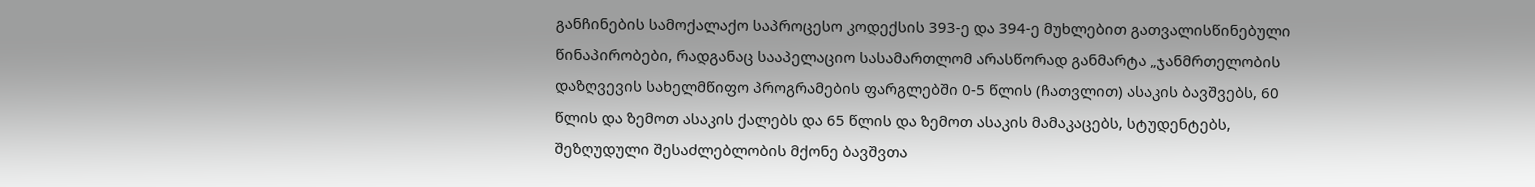განჩინების სამოქალაქო საპროცესო კოდექსის 393-ე და 394-ე მუხლებით გათვალისწინებული წინაპირობები, რადგანაც სააპელაციო სასამართლომ არასწორად განმარტა „ჯანმრთელობის დაზღვევის სახელმწიფო პროგრამების ფარგლებში 0-5 წლის (ჩათვლით) ასაკის ბავშვებს, 60 წლის და ზემოთ ასაკის ქალებს და 65 წლის და ზემოთ ასაკის მამაკაცებს, სტუდენტებს, შეზღუდული შესაძლებლობის მქონე ბავშვთა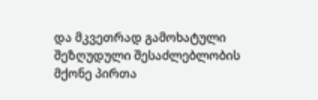და მკვეთრად გამოხატული შეზღუდული შესაძლებლობის მქონე პირთა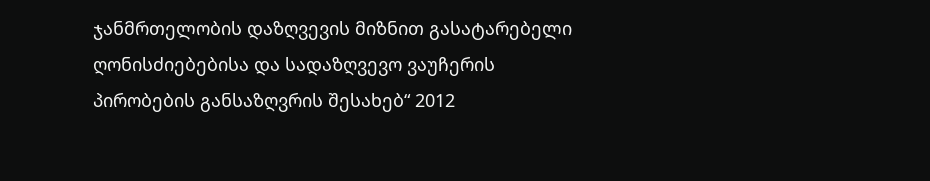ჯანმრთელობის დაზღვევის მიზნით გასატარებელი ღონისძიებებისა და სადაზღვევო ვაუჩერის პირობების განსაზღვრის შესახებ“ 2012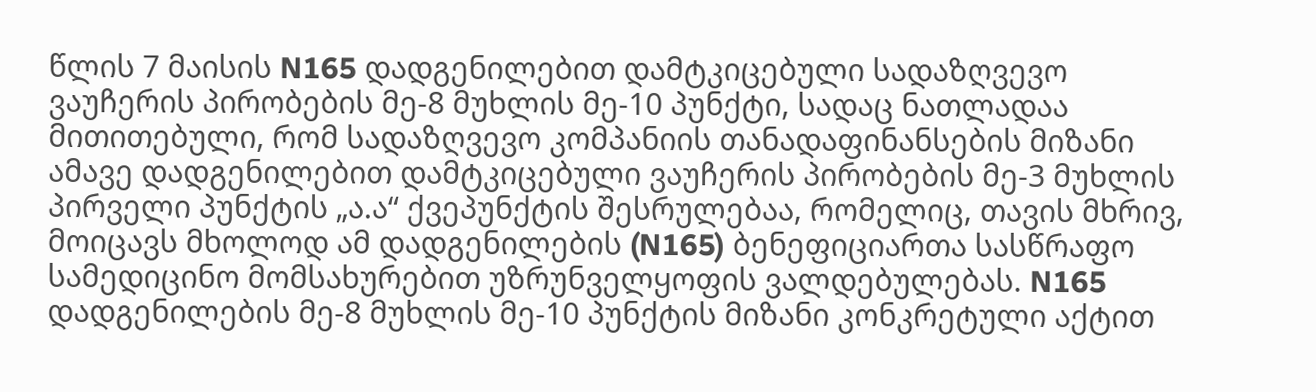წლის 7 მაისის N165 დადგენილებით დამტკიცებული სადაზღვევო ვაუჩერის პირობების მე-8 მუხლის მე-10 პუნქტი, სადაც ნათლადაა მითითებული, რომ სადაზღვევო კომპანიის თანადაფინანსების მიზანი ამავე დადგენილებით დამტკიცებული ვაუჩერის პირობების მე-3 მუხლის პირველი პუნქტის „ა.ა“ ქვეპუნქტის შესრულებაა, რომელიც, თავის მხრივ, მოიცავს მხოლოდ ამ დადგენილების (N165) ბენეფიციართა სასწრაფო სამედიცინო მომსახურებით უზრუნველყოფის ვალდებულებას. N165 დადგენილების მე-8 მუხლის მე-10 პუნქტის მიზანი კონკრეტული აქტით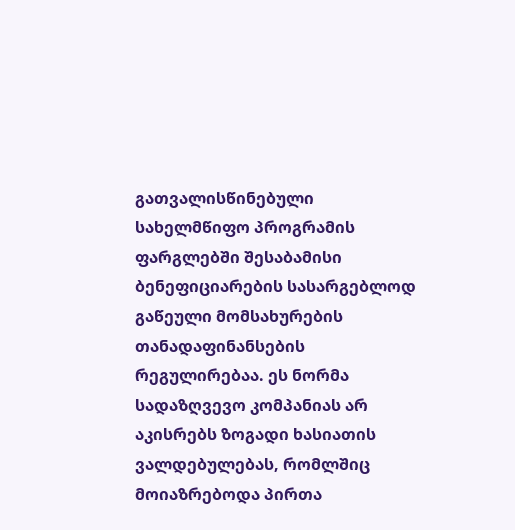გათვალისწინებული სახელმწიფო პროგრამის ფარგლებში შესაბამისი ბენეფიციარების სასარგებლოდ გაწეული მომსახურების თანადაფინანსების რეგულირებაა. ეს ნორმა სადაზღვევო კომპანიას არ აკისრებს ზოგადი ხასიათის ვალდებულებას, რომლშიც მოიაზრებოდა პირთა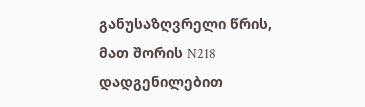განუსაზღვრელი წრის, მათ შორის N218 დადგენილებით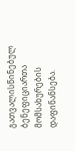გათვალისწინებულ ბენეფიციართა მომსახურების დაფინანსება.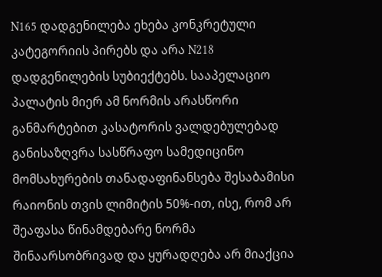N165 დადგენილება ეხება კონკრეტული კატეგორიის პირებს და არა N218 დადგენილების სუბიექტებს. სააპელაციო პალატის მიერ ამ ნორმის არასწორი განმარტებით კასატორის ვალდებულებად განისაზღვრა სასწრაფო სამედიცინო მომსახურების თანადაფინანსება შესაბამისი რაიონის თვის ლიმიტის 50%-ით, ისე, რომ არ შეაფასა წინამდებარე ნორმა შინაარსობრივად და ყურადღება არ მიაქცია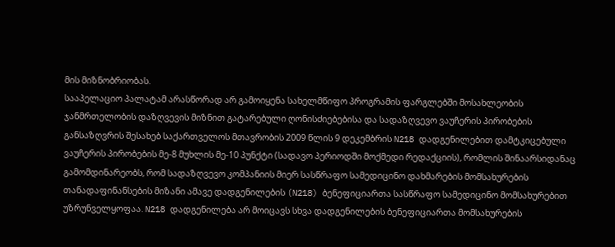მის მიზნობრიობას.
სააპელაციო პალატამ არასწორად არ გამოიყენა სახელმწიფო პროგრამის ფარგლებში მოსახლეობის ჯანმრთელობის დაზღვევის მიზნით გატარებული ღონისძიებებისა და სადაზღვევო ვაუჩერის პირობების განსაზღვრის შესახებ საქართველოს მთავრობის 2009 წლის 9 დეკემბრის N218 დადგენილებით დამტკიცებული ვაუჩერის პირობების მე-8 მუხლის მე-10 პუნქტი (სადავო პერიოდში მოქმედი რედაქციის), რომლის შინაარსიდანაც გამომდინარეობს, რომ სადაზღვევო კომპანიის მიერ სასწრაფო სამედიცინო დახმარების მომსახურების თანადაფინანსების მიზანი ამავე დადგენილების (N218) ბენეფიციართა სასწრაფო სამედიცინო მომსახურებით უზრუნველყოფაა. N218 დადგენილება არ მოიცავს სხვა დადგენილების ბენეფიციართა მომსახურების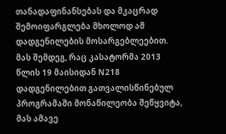თანადაფინანსებას და მკაცრად შემოიფარგლება მხოლოდ ამ დადგენილების მოსარგებლეებით. მას შემდეგ, რაც კასატორმა 2013 წლის 19 მაისიდან N218 დადგენილებით გათვალისწინებულ პროგრამაში მონაწილეობა შეწყვიტა, მას ამავე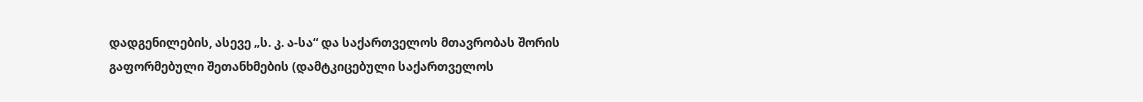დადგენილების, ასევე „ს. კ. ა-სა“ და საქართველოს მთავრობას შორის გაფორმებული შეთანხმების (დამტკიცებული საქართველოს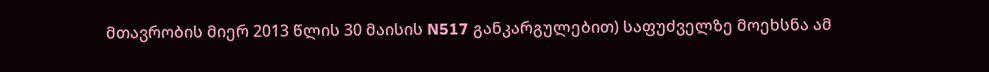მთავრობის მიერ 2013 წლის 30 მაისის N517 განკარგულებით) საფუძველზე მოეხსნა ამ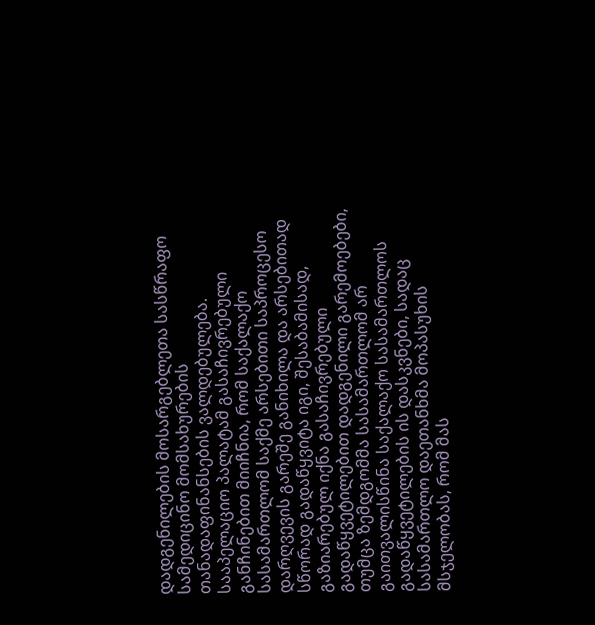დადგენილების მოსარგებლეთა სასწრაფო სამედიცინო მომსახურების თანადაფინანსების ვალდებულება.
სააპელაციო პალატამ გასაჩივრებული განჩინებით მიიჩნია, რომ საქალაქო სასამართლომ საქმე არსებითი საპროცესო დარღვევის გარეშე განიხილა და არსებითად სწორად გადაწყვიტა იგი, შესაბამისად, გაზიარებულ იქნა გასაჩივრებული გადაწყვეტილებით დადგენილი გარემოებები, თუმცა ზემდგომმა სასამართლომ არ გაითვალისწინა საქალაქო სასამართლოს გადაწყვეტილების ის დასკვნები, სადაც სასამართლო დაეთანხმა მოპასუხის მსჯელობას, რომ მას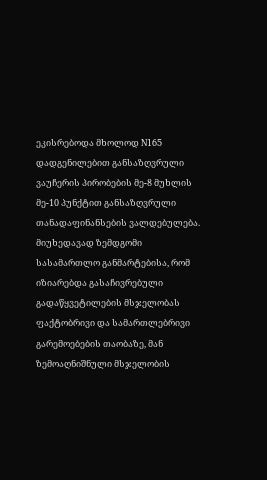ეკისრებოდა მხოლოდ N165 დადგენილებით განსაზღვრული ვაუჩერის პირობების მე-8 მუხლის მე-10 პუნქტით განსაზღვრული თანადაფინანსების ვალდებულება. მიუხედავად ზემდგომი სასამართლო განმარტებისა, რომ იზიარებდა გასაჩივრებული გადაწყვეტილების მსჯელობას ფაქტობრივი და სამართლებრივი გარემოებების თაობაზე, მან ზემოაღნიშნული მსჯელობის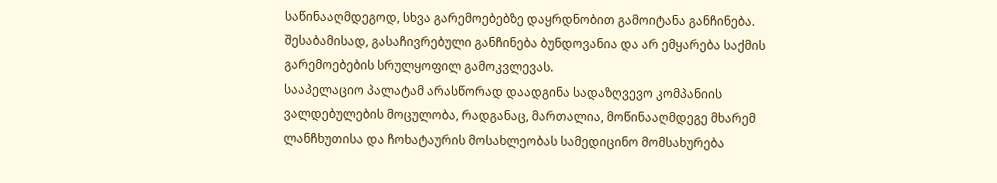საწინააღმდეგოდ, სხვა გარემოებებზე დაყრდნობით გამოიტანა განჩინება. შესაბამისად, გასაჩივრებული განჩინება ბუნდოვანია და არ ემყარება საქმის გარემოებების სრულყოფილ გამოკვლევას.
სააპელაციო პალატამ არასწორად დაადგინა სადაზღვევო კომპანიის ვალდებულების მოცულობა, რადგანაც, მართალია, მოწინააღმდეგე მხარემ ლანჩხუთისა და ჩოხატაურის მოსახლეობას სამედიცინო მომსახურება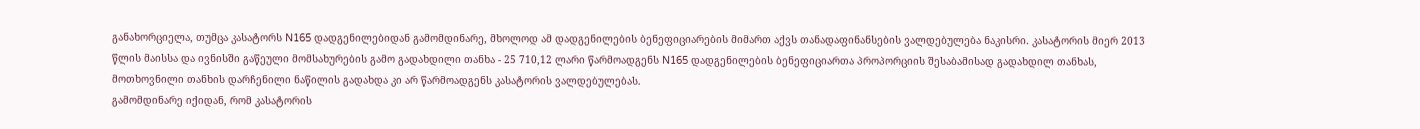განახორციელა, თუმცა კასატორს N165 დადგენილებიდან გამომდინარე, მხოლოდ ამ დადგენილების ბენეფიციარების მიმართ აქვს თანადაფინანსების ვალდებულება ნაკისრი. კასატორის მიერ 2013 წლის მაისსა და ივნისში გაწეული მომსახურების გამო გადახდილი თანხა - 25 710,12 ლარი წარმოადგენს N165 დადგენილების ბენეფიციართა პროპორციის შესაბამისად გადახდილ თანხას, მოთხოვნილი თანხის დარჩენილი ნაწილის გადახდა კი არ წარმოადგენს კასატორის ვალდებულებას.
გამომდინარე იქიდან, რომ კასატორის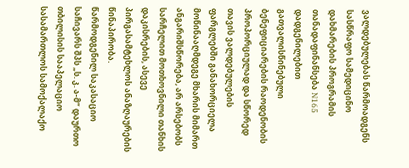ვალდებულებას წარმოადგენს სასწრაფო სამედიცინო დახმარების პროგრამის თანადაფინანსება N165 დადგენილებით გათვალისწინებული ბენეფიციარების რაოდენობის პროპორციულად და სწორედ თავის ვალდებულების ფარგლებში განახორციელა მოწინააღმდეგე მხარის მიმართ ანგარიშსწორება, არ არსებობს სარჩელით მოთხოვნილი თანხის დაკისრების, ასევე პირგასამტეხლოს ანაზღაურების წინაპირობა.
წარმოდგენილ საკასაციო საჩივარს შპს „ს. კ. ა-მ“ დაურთო თბილისის სააპელაციო სასამართლოს სამოქალაქო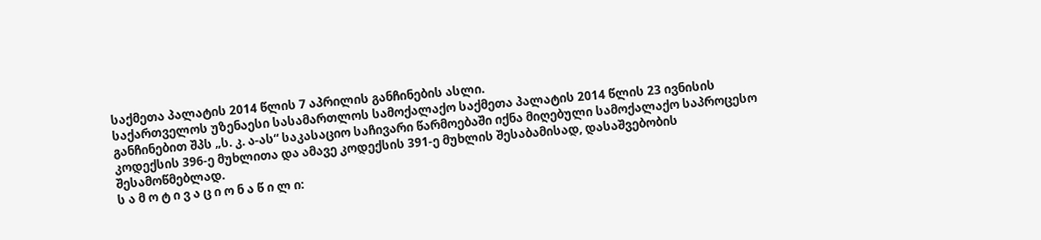საქმეთა პალატის 2014 წლის 7 აპრილის განჩინების ასლი.
საქართველოს უზენაესი სასამართლოს სამოქალაქო საქმეთა პალატის 2014 წლის 23 ივნისის განჩინებით შპს „ს. კ. ა-ას“ საკასაციო საჩივარი წარმოებაში იქნა მიღებული სამოქალაქო საპროცესო კოდექსის 396-ე მუხლითა და ამავე კოდექსის 391-ე მუხლის შესაბამისად, დასაშვებობის შესამოწმებლად.
ს ა მ ო ტ ი ვ ა ც ი ო ნ ა წ ი ლ ი: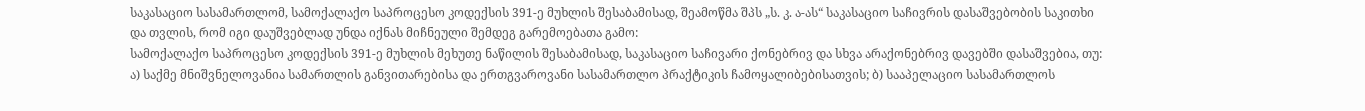საკასაციო სასამართლომ, სამოქალაქო საპროცესო კოდექსის 391-ე მუხლის შესაბამისად, შეამოწმა შპს „ს. კ. ა-ას“ საკასაციო საჩივრის დასაშვებობის საკითხი და თვლის, რომ იგი დაუშვებლად უნდა იქნას მიჩნეული შემდეგ გარემოებათა გამო:
სამოქალაქო საპროცესო კოდექსის 391-ე მუხლის მეხუთე ნაწილის შესაბამისად, საკასაციო საჩივარი ქონებრივ და სხვა არაქონებრივ დავებში დასაშვებია, თუ: ა) საქმე მნიშვნელოვანია სამართლის განვითარებისა და ერთგვაროვანი სასამართლო პრაქტიკის ჩამოყალიბებისათვის; ბ) სააპელაციო სასამართლოს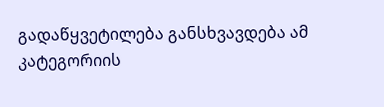გადაწყვეტილება განსხვავდება ამ კატეგორიის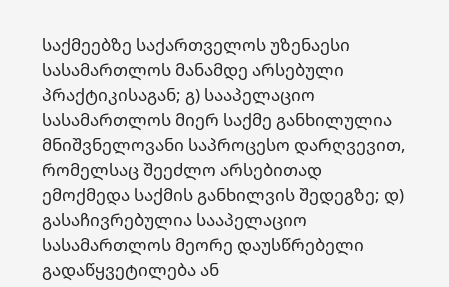საქმეებზე საქართველოს უზენაესი სასამართლოს მანამდე არსებული პრაქტიკისაგან; გ) სააპელაციო სასამართლოს მიერ საქმე განხილულია მნიშვნელოვანი საპროცესო დარღვევით, რომელსაც შეეძლო არსებითად ემოქმედა საქმის განხილვის შედეგზე; დ) გასაჩივრებულია სააპელაციო სასამართლოს მეორე დაუსწრებელი გადაწყვეტილება ან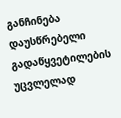განჩინება დაუსწრებელი გადაწყვეტილების უცვლელად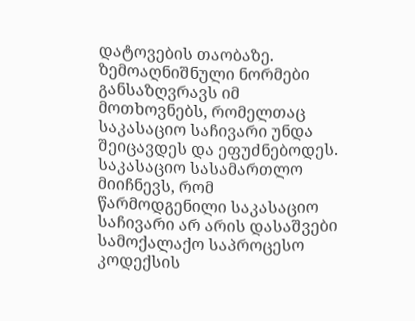დატოვების თაობაზე. ზემოაღნიშნული ნორმები განსაზღვრავს იმ მოთხოვნებს, რომელთაც საკასაციო საჩივარი უნდა შეიცავდეს და ეფუძნებოდეს.
საკასაციო სასამართლო მიიჩნევს, რომ წარმოდგენილი საკასაციო საჩივარი არ არის დასაშვები სამოქალაქო საპროცესო კოდექსის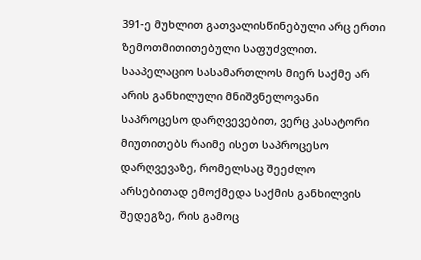391-ე მუხლით გათვალისწინებული არც ერთი ზემოთმითითებული საფუძვლით.
სააპელაციო სასამართლოს მიერ საქმე არ არის განხილული მნიშვნელოვანი საპროცესო დარღვევებით, ვერც კასატორი მიუთითებს რაიმე ისეთ საპროცესო დარღვევაზე, რომელსაც შეეძლო არსებითად ემოქმედა საქმის განხილვის შედეგზე, რის გამოც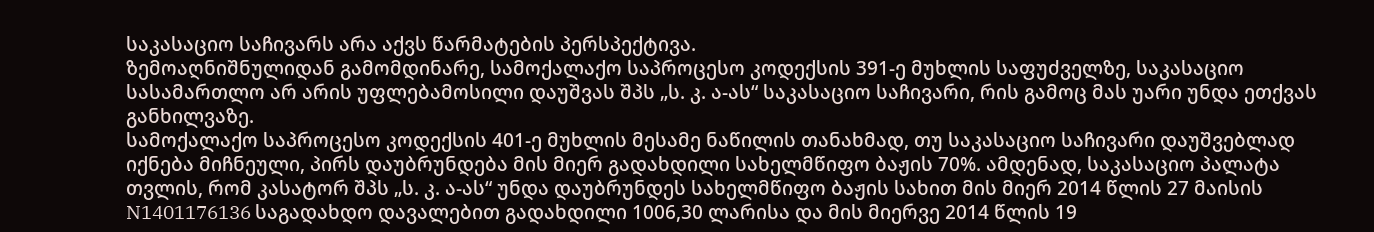საკასაციო საჩივარს არა აქვს წარმატების პერსპექტივა.
ზემოაღნიშნულიდან გამომდინარე, სამოქალაქო საპროცესო კოდექსის 391-ე მუხლის საფუძველზე, საკასაციო სასამართლო არ არის უფლებამოსილი დაუშვას შპს „ს. კ. ა-ას“ საკასაციო საჩივარი, რის გამოც მას უარი უნდა ეთქვას განხილვაზე.
სამოქალაქო საპროცესო კოდექსის 401-ე მუხლის მესამე ნაწილის თანახმად, თუ საკასაციო საჩივარი დაუშვებლად იქნება მიჩნეული, პირს დაუბრუნდება მის მიერ გადახდილი სახელმწიფო ბაჟის 70%. ამდენად, საკასაციო პალატა თვლის, რომ კასატორ შპს „ს. კ. ა-ას“ უნდა დაუბრუნდეს სახელმწიფო ბაჟის სახით მის მიერ 2014 წლის 27 მაისის N1401176136 საგადახდო დავალებით გადახდილი 1006,30 ლარისა და მის მიერვე 2014 წლის 19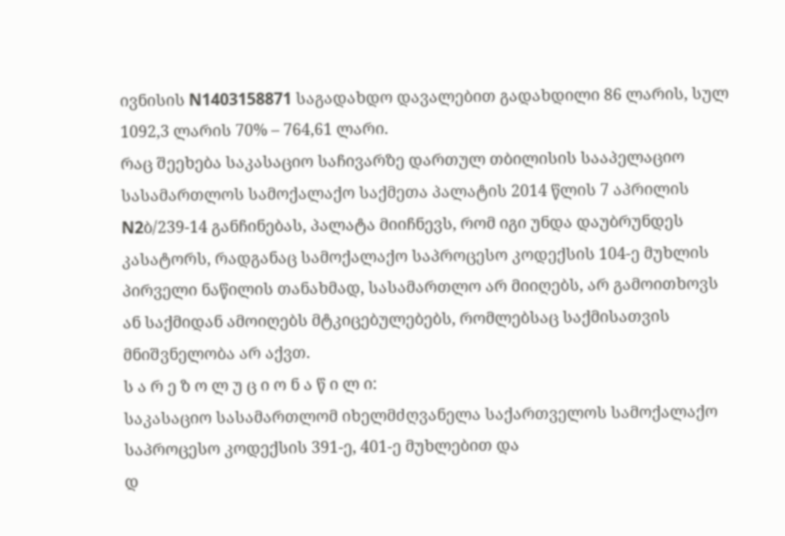ივნისის N1403158871 საგადახდო დავალებით გადახდილი 86 ლარის, სულ 1092,3 ლარის 70% – 764,61 ლარი.
რაც შეეხება საკასაციო საჩივარზე დართულ თბილისის სააპელაციო სასამართლოს სამოქალაქო საქმეთა პალატის 2014 წლის 7 აპრილის N2ბ/239-14 განჩინებას, პალატა მიიჩნევს, რომ იგი უნდა დაუბრუნდეს კასატორს, რადგანაც სამოქალაქო საპროცესო კოდექსის 104-ე მუხლის პირველი ნაწილის თანახმად, სასამართლო არ მიიღებს, არ გამოითხოვს ან საქმიდან ამოიღებს მტკიცებულებებს, რომლებსაც საქმისათვის მნიშვნელობა არ აქვთ.
ს ა რ ე ზ ო ლ უ ც ი ო ნ ა წ ი ლ ი:
საკასაციო სასამართლომ იხელმძღვანელა საქართველოს სამოქალაქო საპროცესო კოდექსის 391-ე, 401-ე მუხლებით და
დ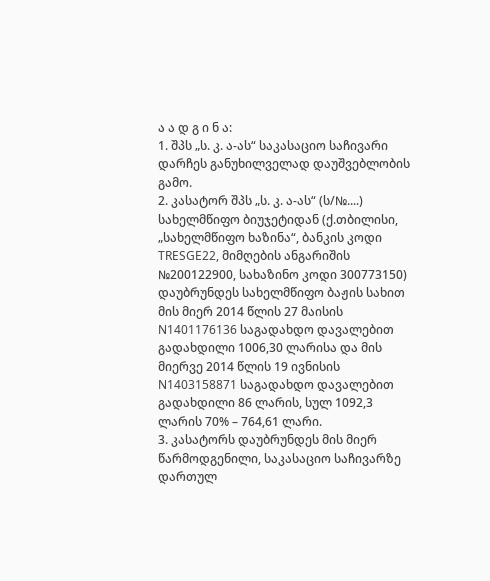ა ა დ გ ი ნ ა:
1. შპს „ს. კ. ა-ას“ საკასაციო საჩივარი დარჩეს განუხილველად დაუშვებლობის გამო.
2. კასატორ შპს „ს. კ. ა-ას“ (ს/№....) სახელმწიფო ბიუჯეტიდან (ქ.თბილისი, „სახელმწიფო ხაზინა“, ბანკის კოდი TRESGE22, მიმღების ანგარიშის №200122900, სახაზინო კოდი 300773150) დაუბრუნდეს სახელმწიფო ბაჟის სახით მის მიერ 2014 წლის 27 მაისის N1401176136 საგადახდო დავალებით გადახდილი 1006,30 ლარისა და მის მიერვე 2014 წლის 19 ივნისის N1403158871 საგადახდო დავალებით გადახდილი 86 ლარის, სულ 1092,3 ლარის 70% – 764,61 ლარი.
3. კასატორს დაუბრუნდეს მის მიერ წარმოდგენილი, საკასაციო საჩივარზე დართულ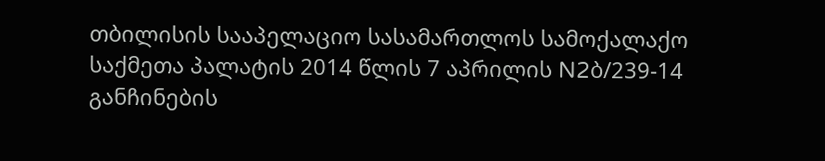თბილისის სააპელაციო სასამართლოს სამოქალაქო საქმეთა პალატის 2014 წლის 7 აპრილის N2ბ/239-14 განჩინების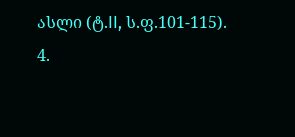ასლი (ტ.II, ს.ფ.101-115).
4.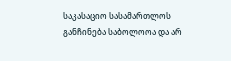საკასაციო სასამართლოს განჩინება საბოლოოა და არ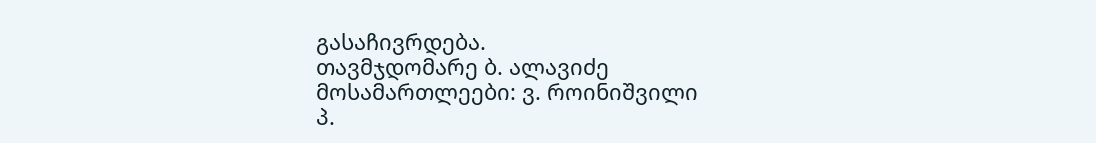გასაჩივრდება.
თავმჯდომარე ბ. ალავიძე
მოსამართლეები: ვ. როინიშვილი
პ.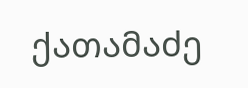ქათამაძე